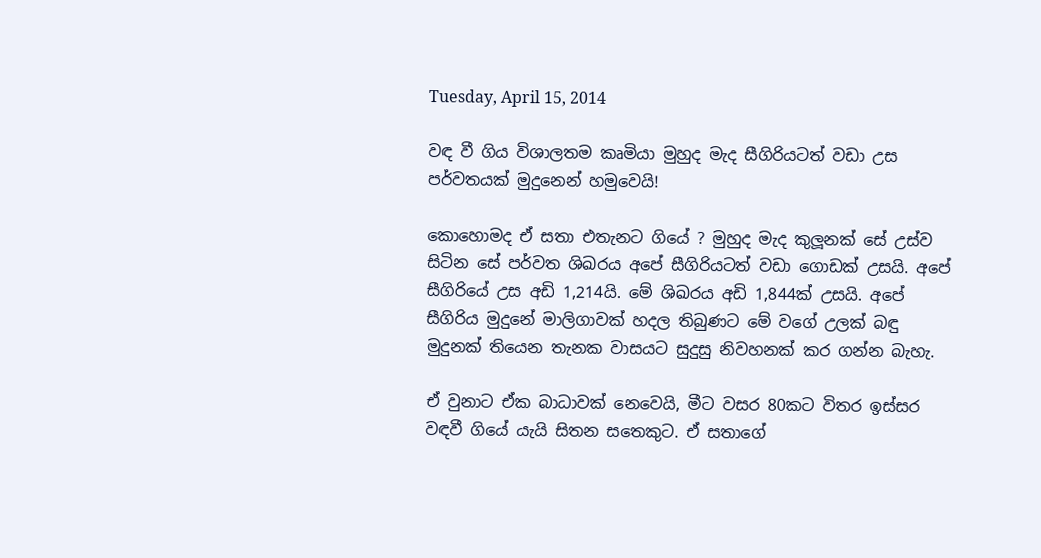Tuesday, April 15, 2014

වඳ වී ගිය විශාලතම කෘමියා මුහුද මැද සීගිරියටත් වඩා උස පර්වතයක් මුදුනෙන් හමුවෙයි!

කොහොමද ඒ සතා එතැනට ගියේ ? මුහුද මැද කුලූනක් සේ උස්ව සිටින සේ පර්වත ශිඛරය අපේ සීගිරියටත් වඩා ගොඩක් උසයි. අපේ සීගිරියේ උස අඩි 1,214යි. මේ ශිඛරය අඩි 1,844ක් උසයි. අපේ සීගිරිය මුදුනේ මාලිගාවක් හදල තිබුණට මේ වගේ උලක් බඳු මුදුනක් තියෙන තැනක වාසයට සුදුසු නිවහනක් කර ගන්න බැහැ.

ඒ වුනාට ඒක බාධාවක් නෙවෙයි, මීට වසර 80කට විතර ඉස්සර වඳවී ගියේ යැයි සිතන සතෙකුට. ඒ සතාගේ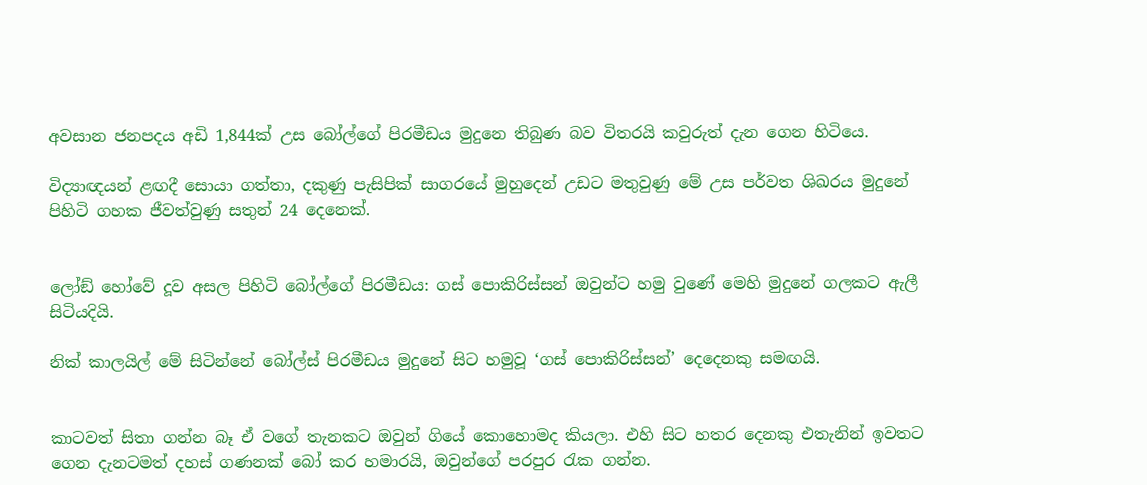අවසාන ජනපදය අඩි 1,844ක් උස බෝල්ගේ පිරමීඩය මුදුනෙ තිබුණ බව විතරයි කවුරුත් දැන ගෙන හිටියෙ.

විද්‍යාඥයන් ළඟදී සොයා ගත්තා, දකුණු පැසිපික් සාගරයේ මුහුදෙන් උඩට මතුවුණු මේ උස පර්වත ශිඛරය මුදුනේ පිහිටි ගහක ජීවත්වුණු සතුන් 24 දෙනෙක්.


ලෝඞ් හෝවේ දූව අසල පිහිටි බෝල්ගේ පිරමීඩය: ගස් පොකිරිස්සන් ඔවුන්ට හමු වුණේ මෙහි මුදුනේ ගලකට ඇලී සිටියදියි.

නික් කාලයිල් මේ සිටින්නේ බෝල්ස් පිරමීඩය මුදුනේ සිට හමුවූ ‘ගස් පොකිරිස්සන්’ දෙදෙනකු සමඟයි.


කාටවත් සිතා ගන්න බෑ ඒ වගේ තැනකට ඔවුන් ගියේ කොහොමද කියලා. එහි සිට හතර දෙනකු එතැනින් ඉවතට ගෙන දැනටමත් දහස් ගණනක් බෝ කර හමාරයි, ඔවුන්ගේ පරපුර රැක ගන්න.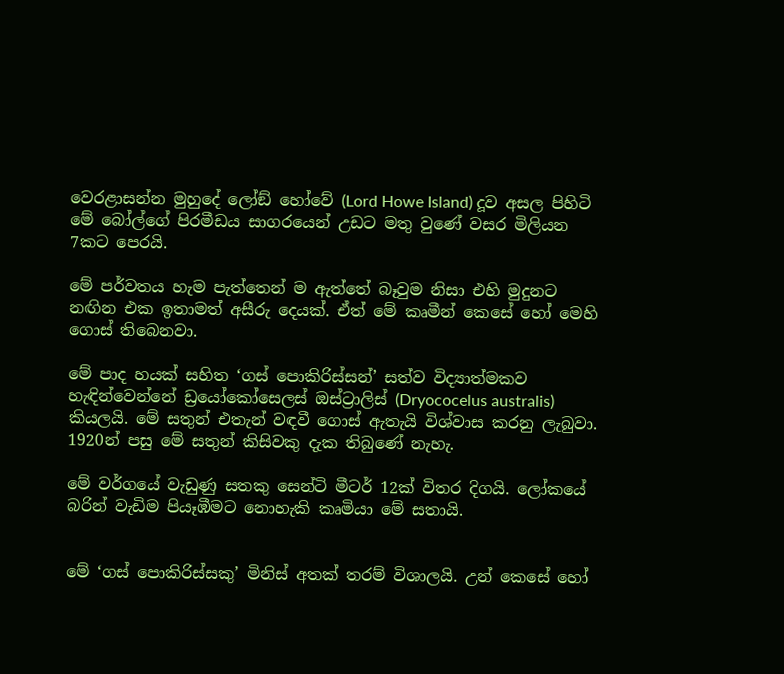වෙරළාසන්න මුහුදේ ලෝඞ් හෝවේ (Lord Howe Island) දූව අසල පිහිටි මේ බෝල්ගේ පිරමීඩය සාගරයෙන් උඩට මතු වුණේ වසර මිලියන 7කට පෙරයි.

මේ පර්වතය හැම පැත්තෙන් ම ඇත්තේ බෑවුම නිසා එහි මුදුනට නඟින එක ඉතාමත් අසීරු දෙයක්. ඒත් මේ කෘමීන් කෙසේ හෝ මෙහි ගොස් තිබෙනවා.

මේ පාද හයක් සහිත ‘ගස් පොකිරිස්සන්’ සත්ව විද්‍යාත්මකව හැඳින්වෙන්නේ ඩ්‍රයෝකෝසෙලස් ඔස්ට්‍රාලිස් (Dryococelus australis) කියලයි. මේ සතුන් එතැන් වඳවී ගොස් ඇතැයි විශ්වාස කරනු ලැබුවා. 1920න් පසු මේ සතුන් කිසිවකු දැක තිබුණේ නැහැ.

මේ වර්ගයේ වැඩුණු සතකු සෙන්ටි මීටර් 12ක් විතර දිගයි. ලෝකයේ බරින් වැඩිම පියෑඹීමට නොහැකි කෘමියා මේ සතායි.


මේ ‘ගස් පොකිරිස්සකු’ මිනිස් අතක් තරම් විශාලයි. උන් කෙසේ හෝ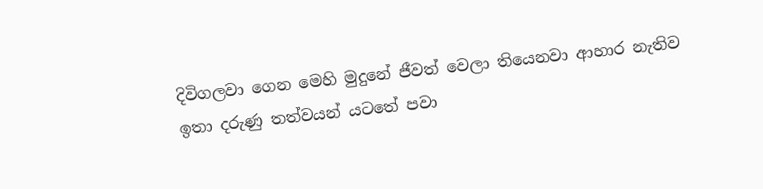දිවිගලවා ගෙන මෙහි මුදුනේ ජීවත් වෙලා තියෙනවා ආහාර නැතිව ඉතා දරුණු තත්වයන් යටතේ පවා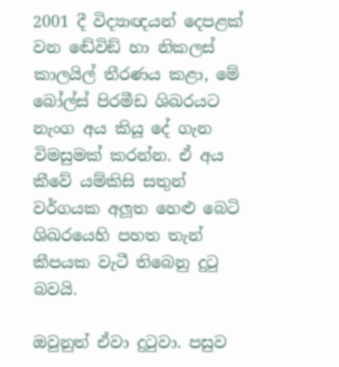2001 දී විද්‍යාඥයන් දෙපළක් වන ඬේවිඞ් හා නිකලස් කාලයිල් තීරණය කළා, මේ බෝල්ස් පිරමීඩ ශිඛරයට නැංග අය කියූ දේ ගැන විමසුමක් කරන්න. ඒ අය කීවේ යම්කිසි සතුන් වර්ගයක අලූත හෙළු බෙටි ශිඛරයෙහි පහත තැන් කීපයක වැටී තිබෙනු දුටු බවයි.

ඔවුනුත් ඒවා දුටුවා. පසුව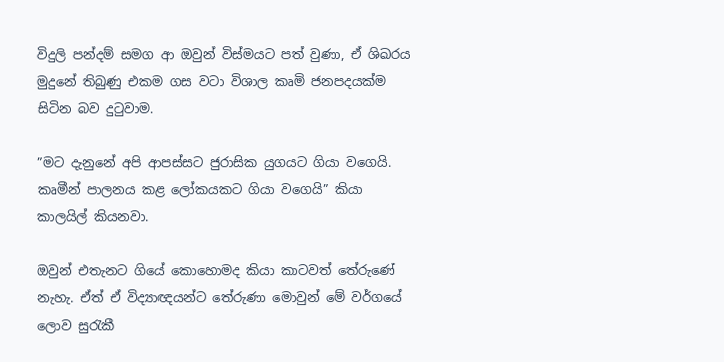විදුලි පන්දම් සමග ආ ඔවුන් විස්මයට පත් වුණා, ඒ ශිඛරය මුදුනේ තිබුණු එකම ගස වටා විශාල කෘමි ජනපදයක්ම සිටින බව දුටුවාම.

”මට දැනුනේ අපි ආපස්සට ජුරාසික යුගයට ගියා වගෙයි. කෘමීන් පාලනය කළ ලෝකයකට ගියා වගෙයි” කියා කාලයිල් කියනවා.

ඔවුන් එතැනට ගියේ කොහොමද කියා කාටවත් තේරුණේ නැහැ. ඒත් ඒ විද්‍යාඥයන්ට තේරුණා මොවුන් මේ වර්ගයේ ලොව සුරැකී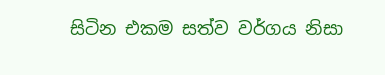සිටින එකම සත්ව වර්ගය නිසා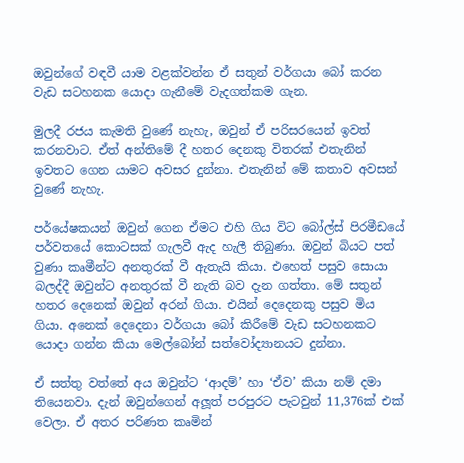ඔවුන්ගේ වඳවී යාම වළක්වන්න ඒ සතුන් වර්ගයා බෝ කරන වැඩ සටහනක යොදා ගැනීමේ වැදගත්කම ගැන.

මුලදී රජය කැමති වුණේ නැහැ, ඔවුන් ඒ පරිසරයෙන් ඉවත් කරනවාට. ඒත් අන්තිමේ දී හතර දෙනකු විතරක් එතැනින් ඉවතට ගෙන යාමට අවසර දුන්නා. එතැනින් මේ කතාව අවසන් වුණේ නැහැ.

පර්යේෂකයන් ඔවුන් ගෙන ඒමට එහි ගිය විට බෝල්ස් පිරමීඩයේ පර්වතයේ කොටසක් ගැලවී ඇද හැලී තිබුණා. ඔවුන් බියට පත් වුණා කෘමීන්ට අනතුරක් වී ඇතැයි කියා. එහෙත් පසුව සොයා බලද්දී ඔවුන්ට අනතුරක් වී නැති බව දැන ගත්තා. මේ සතුන් හතර දෙනෙක් ඔවුන් අරන් ගියා. එයින් දෙදෙනකු පසුව මිය ගියා. අනෙක් දෙදෙනා වර්ගයා බෝ කිරීමේ වැඩ සටහනකට යොදා ගන්න කියා මෙල්බෝන් සත්වෝද්‍යානයට දුන්නා.

ඒ සත්තු වත්තේ අය ඔවුන්ට ‘ආදම්’ හා ‘ඒව’ කියා නම් දමා තියෙනවා. දැන් ඔවුන්ගෙන් අලූත් පරපුරට පැටවුන් 11,376ක් එක් වෙලා. ඒ අතර පරිණත කෘමින්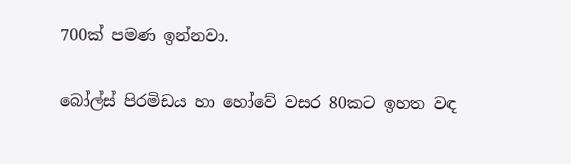700ක් පමණ ඉන්නවා.

බෝල්ස් පිරමිඩය හා හෝවේ වසර 80කට ඉහත වඳ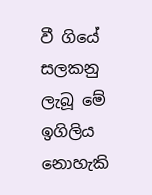වී ගියේ සලකනු ලැබූ මේ ඉගිලිය නොහැකි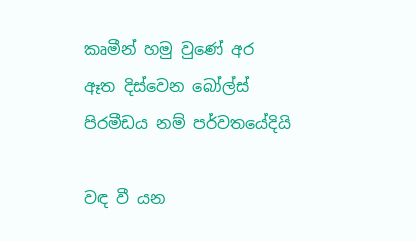කෘමීන් හමු වුණේ අර ඈත දිස්වෙන බෝල්ස් පිරමීඩය නම් පර්වතයේදියි

වඳ වී යන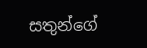සතුන්ගේ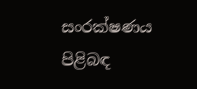සංරක්ෂණය පිළිබඳ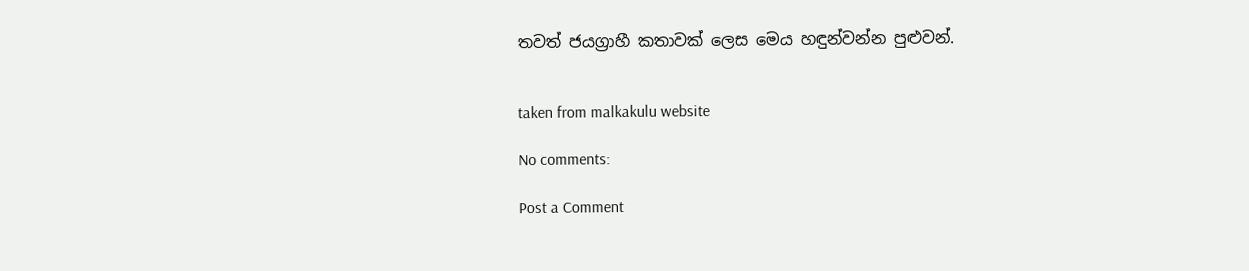තවත් ජයග්‍රාහී කතාවක් ලෙස මෙය හඳුන්වන්න පුළුවන්.


taken from malkakulu website

No comments:

Post a Comment